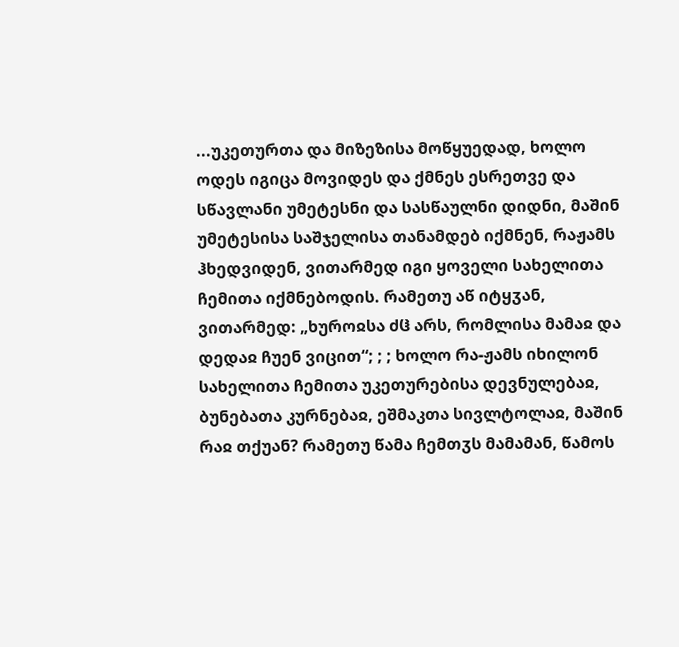...უკეთურთა და მიზეზისა მოწყუედად, ხოლო ოდეს იგიცა მოვიდეს და ქმნეს ესრეთვე და სწავლანი უმეტესნი და სასწაულნი დიდნი, მაშინ უმეტესისა საშჯელისა თანამდებ იქმნენ, რაჟამს ჰხედვიდენ, ვითარმედ იგი ყოველი სახელითა ჩემითა იქმნებოდის. რამეთუ აწ იტყჳან, ვითარმედ: „ხუროჲსა ძჱ არს, რომლისა მამაჲ და დედაჲ ჩუენ ვიცით“; ; ; ხოლო რა-ჟამს იხილონ სახელითა ჩემითა უკეთურებისა დევნულებაჲ, ბუნებათა კურნებაჲ, ეშმაკთა სივლტოლაჲ, მაშინ რაჲ თქუან? რამეთუ წამა ჩემთჳს მამამან, წამოს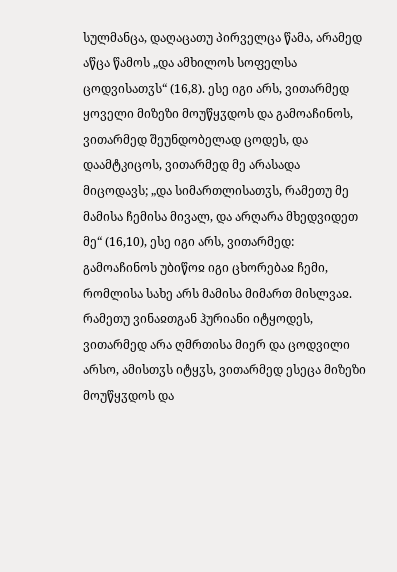სულმანცა, დაღაცათუ პირველცა წამა, არამედ აწცა წამოს „და ამხილოს სოფელსა ცოდვისათჳს“ (16,8). ესე იგი არს, ვითარმედ ყოველი მიზეზი მოუწყჳდოს და გამოაჩინოს, ვითარმედ შეუნდობელად ცოდეს, და დაამტკიცოს, ვითარმედ მე არასადა მიცოდავს; „და სიმართლისათჳს, რამეთუ მე მამისა ჩემისა მივალ, და არღარა მხედვიდეთ მე“ (16,10), ესე იგი არს, ვითარმედ: გამოაჩინოს უბიწოჲ იგი ცხორებაჲ ჩემი, რომლისა სახე არს მამისა მიმართ მისლვაჲ. რამეთუ ვინაჲთგან ჰურიანი იტყოდეს, ვითარმედ არა ღმრთისა მიერ და ცოდვილი არსო, ამისთჳს იტყჳს, ვითარმედ ესეცა მიზეზი მოუწყჳდოს და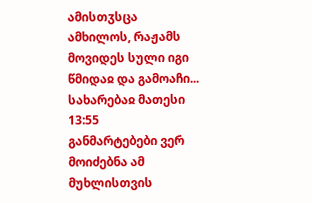ამისთჳსცა ამხილოს, რაჟამს მოვიდეს სული იგი წმიდაჲ და გამოაჩი...
სახარებაჲ მათესი 13:55
განმარტებები ვერ მოიძებნა ამ მუხლისთვის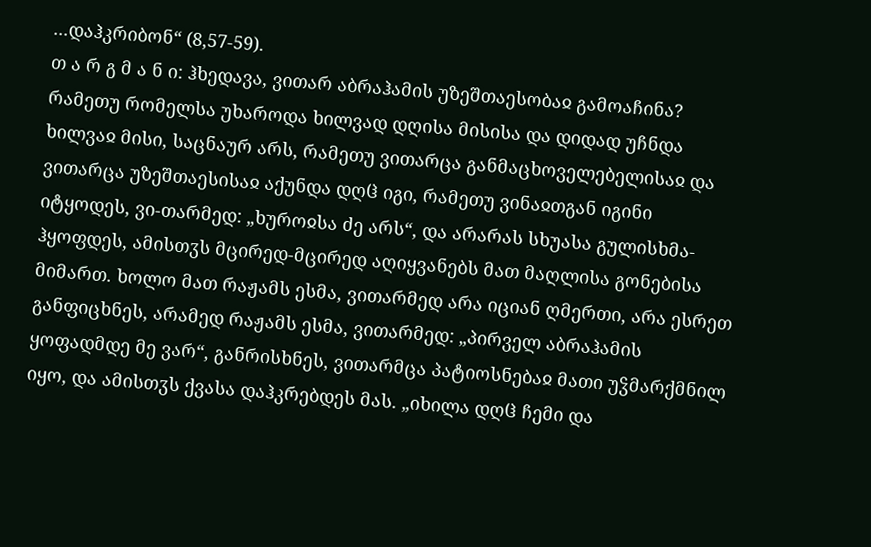...დაჰკრიბონ“ (8,57-59).
თ ა რ გ მ ა ნ ი: ჰხედავა, ვითარ აბრაჰამის უზეშთაესობაჲ გამოაჩინა? რამეთუ რომელსა უხაროდა ხილვად დღისა მისისა და დიდად უჩნდა ხილვაჲ მისი, საცნაურ არს, რამეთუ ვითარცა განმაცხოველებელისაჲ და ვითარცა უზეშთაესისაჲ აქუნდა დღჱ იგი, რამეთუ ვინაჲთგან იგინი იტყოდეს, ვი-თარმედ: „ხუროჲსა ძე არს“, და არარას სხუასა გულისხმა-ჰყოფდეს, ამისთჳს მცირედ-მცირედ აღიყვანებს მათ მაღლისა გონებისა მიმართ. ხოლო მათ რაჟამს ესმა, ვითარმედ არა იციან ღმერთი, არა ესრეთ განფიცხნეს, არამედ რაჟამს ესმა, ვითარმედ: „პირველ აბრაჰამის ყოფადმდე მე ვარ“, განრისხნეს, ვითარმცა პატიოსნებაჲ მათი უჴმარქმნილ იყო, და ამისთჳს ქვასა დაჰკრებდეს მას. „იხილა დღჱ ჩემი და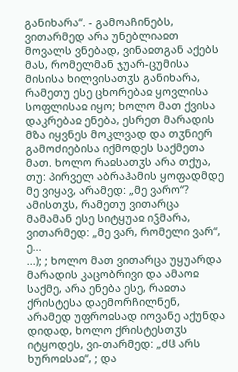განიხარა“. - გამოაჩინებს, ვითარმედ არა უნებლიაჲთ მოვალს ვნებად, ვინაჲთგან აქებს მას, რომელმან ჯუარ-ცუმისა მისისა ხილვისათჳს განიხარა, რამეთუ ესე ცხორებაჲ ყოვლისა სოფლისაჲ იყო; ხოლო მათ ქვისა დაკრებაჲ ენება, ესრეთ მარადის მზა იყვნეს მოკლვად და თჳნიერ გამოძიებისა იქმოდეს საქმეთა მათ. ხოლო რაჲსათჳს არა თქუა, თუ: პირველ აბრაჰამის ყოფადმდე მე ვიყავ, არამედ: „მე ვარო“? ამისთჳს, რამეთუ ვითარცა მამამან ესე სიტყუაჲ იჴმარა, ვითარმედ: „მე ვარ, რომელი ვარ“, ე...
...); ; ხოლო მათ ვითარცა უყუარდა მარადის კაცობრივი და ამაოჲ საქმე, არა ენება ესე, რაჲთა ქრისტესა დაემორჩილნენ, არამედ უფროჲსად იოვანე აქუნდა დიდად, ხოლო ქრისტესთჳს იტყოდეს, ვი-თარმედ: „ძჱ არს ხუროჲსაჲ“, ; და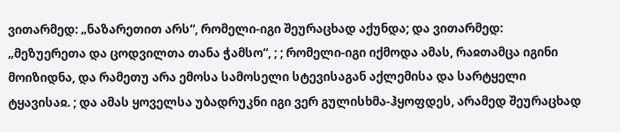ვითარმედ: „ნაზარეთით არს“, რომელი-იგი შეურაცხად აქუნდა; და ვითარმედ: „მეზუერეთა და ცოდვილთა თანა ჭამსო“, ; ; რომელი-იგი იქმოდა ამას, რაჲთამცა იგინი მოიზიდნა, და რამეთუ არა ემოსა სამოსელი სტევისაგან აქლემისა და სარტყელი ტყავისაჲ. ; და ამას ყოველსა უბადრუკნი იგი ვერ გულისხმა-ჰყოფდეს, არამედ შეურაცხად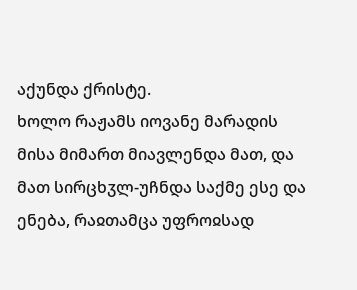აქუნდა ქრისტე.
ხოლო რაჟამს იოვანე მარადის მისა მიმართ მიავლენდა მათ, და მათ სირცხჳლ-უჩნდა საქმე ესე და ენება, რაჲთამცა უფროჲსად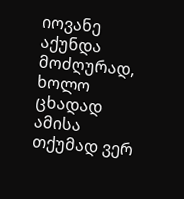იოვანე აქუნდა მოძღურად, ხოლო ცხადად ამისა თქუმად ვერ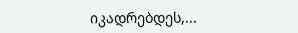იკადრებდეს,...